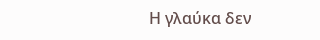Η γλαύκα δεν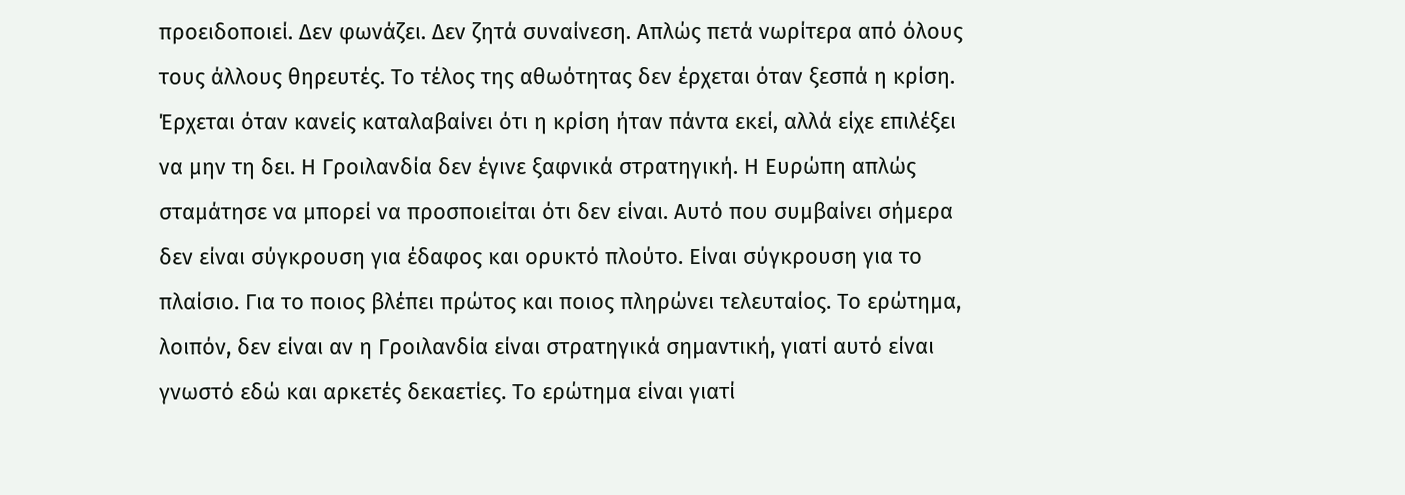προειδοποιεί. Δεν φωνάζει. Δεν ζητά συναίνεση. Απλώς πετά νωρίτερα από όλους τους άλλους θηρευτές. Το τέλος της αθωότητας δεν έρχεται όταν ξεσπά η κρίση. Έρχεται όταν κανείς καταλαβαίνει ότι η κρίση ήταν πάντα εκεί, αλλά είχε επιλέξει να μην τη δει. Η Γροιλανδία δεν έγινε ξαφνικά στρατηγική. Η Ευρώπη απλώς σταμάτησε να μπορεί να προσποιείται ότι δεν είναι. Αυτό που συμβαίνει σήμερα δεν είναι σύγκρουση για έδαφος και ορυκτό πλούτο. Είναι σύγκρουση για το πλαίσιο. Για το ποιος βλέπει πρώτος και ποιος πληρώνει τελευταίος. Το ερώτημα, λοιπόν, δεν είναι αν η Γροιλανδία είναι στρατηγικά σημαντική, γιατί αυτό είναι γνωστό εδώ και αρκετές δεκαετίες. Το ερώτημα είναι γιατί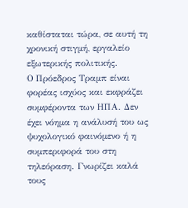καθίσταται τώρα, σε αυτή τη χρονική στιγμή, εργαλείο εξωτερικής πολιτικής.
Ο Πρόεδρος Τραμπ είναι φορέας ισχύος και εκφράζει συμφέροντα των ΗΠΑ. Δεν έχει νόημα η ανάλυσή του ως ψυχολογικό φαινόμενο ή η συμπεριφορά του στη τηλεόραση. Γνωρίζει καλά τους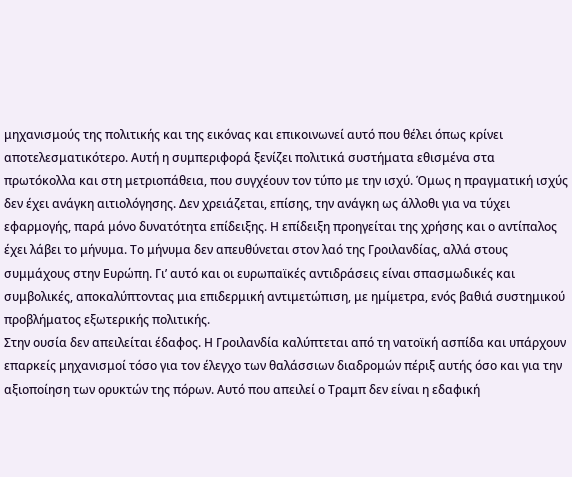μηχανισμούς της πολιτικής και της εικόνας και επικοινωνεί αυτό που θέλει όπως κρίνει αποτελεσματικότερο. Αυτή η συμπεριφορά ξενίζει πολιτικά συστήματα εθισμένα στα πρωτόκολλα και στη μετριοπάθεια, που συγχέουν τον τύπο με την ισχύ. Όμως η πραγματική ισχύς δεν έχει ανάγκη αιτιολόγησης. Δεν χρειάζεται, επίσης, την ανάγκη ως άλλοθι για να τύχει εφαρμογής, παρά μόνο δυνατότητα επίδειξης. Η επίδειξη προηγείται της χρήσης και ο αντίπαλος έχει λάβει το μήνυμα. Το μήνυμα δεν απευθύνεται στον λαό της Γροιλανδίας, αλλά στους συμμάχους στην Ευρώπη. Γι’ αυτό και οι ευρωπαϊκές αντιδράσεις είναι σπασμωδικές και συμβολικές, αποκαλύπτοντας μια επιδερμική αντιμετώπιση, με ημίμετρα, ενός βαθιά συστημικού προβλήματος εξωτερικής πολιτικής.
Στην ουσία δεν απειλείται έδαφος. Η Γροιλανδία καλύπτεται από τη νατοϊκή ασπίδα και υπάρχουν επαρκείς μηχανισμοί τόσο για τον έλεγχο των θαλάσσιων διαδρομών πέριξ αυτής όσο και για την αξιοποίηση των ορυκτών της πόρων. Αυτό που απειλεί ο Τραμπ δεν είναι η εδαφική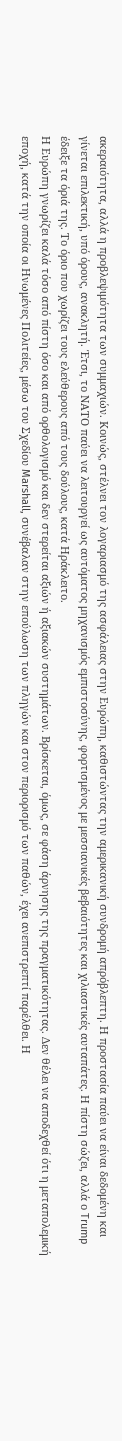ακεραιότητα, αλλά η προβλεψιμότητα των συμμαχιών. Κοινώς, στέλνει τον λογαριασμό της ασφάλειας στην Ευρώπη, καθιστώντας την αμερικανική συνδρομή απρόβλεπτη. Η προστασία παύει να είναι δεδομένη και γίνεται επιλεκτική, υπό όρους, ανακλητή. Έτσι, το ΝΑΤΟ παύει να λειτουργεί ως αυτόματος μηχανισμός εμπιστοσύνης, φορτισμένος με μεσσιανικές βεβαιότητες και χιλιαστικές αυταπάτες. Η πίστη σώζει, αλλά ο Trump έδειξε τα όριά της. Το όριο που χωρίζει τους ελεύθερους από τους δούλους, κατά Ηράκλειτο.
Η Ευρώπη γνωρίζει καλά τόσο από πίστη όσο και από ορθολογισμό και δεν στερείται αξιών ή αξιακών συστημάτων. Βρίσκεται, όμως, σε φάση άρνησης της πραγματικότητας. Δεν θέλει να αποδεχθεί ότι η μεταπολεμική εποχή, κατά την οποία οι Ηνωμένες Πολιτείες, μέσω του Σχεδίου Marshall, συνέβαλαν στην επούλωση των πληγών και στον περιορισμό των παθών, έχει ανεπιστρεπτί παρέλθει. Η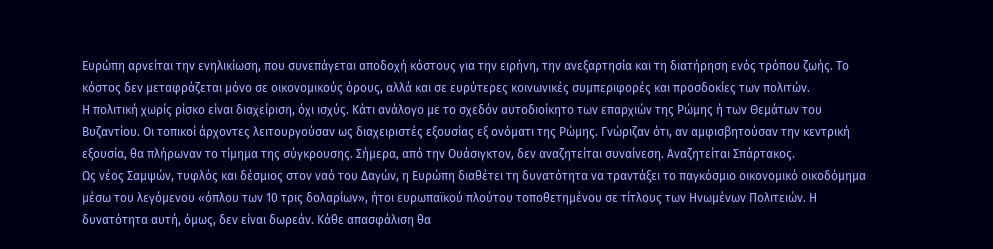Ευρώπη αρνείται την ενηλικίωση, που συνεπάγεται αποδοχή κόστους για την ειρήνη, την ανεξαρτησία και τη διατήρηση ενός τρόπου ζωής. Το κόστος δεν μεταφράζεται μόνο σε οικονομικούς όρους, αλλά και σε ευρύτερες κοινωνικές συμπεριφορές και προσδοκίες των πολιτών.
Η πολιτική χωρίς ρίσκο είναι διαχείριση, όχι ισχύς. Κάτι ανάλογο με το σχεδόν αυτοδιοίκητο των επαρχιών της Ρώμης ή των Θεμάτων του Βυζαντίου. Οι τοπικοί άρχοντες λειτουργούσαν ως διαχειριστές εξουσίας εξ ονόματι της Ρώμης. Γνώριζαν ότι, αν αμφισβητούσαν την κεντρική εξουσία, θα πλήρωναν το τίμημα της σύγκρουσης. Σήμερα, από την Ουάσιγκτον, δεν αναζητείται συναίνεση. Αναζητείται Σπάρτακος.
Ως νέος Σαμψών, τυφλός και δέσμιος στον ναό του Δαγών, η Ευρώπη διαθέτει τη δυνατότητα να τραντάξει το παγκόσμιο οικονομικό οικοδόμημα μέσω του λεγόμενου «όπλου των 10 τρις δολαρίων», ήτοι ευρωπαϊκού πλούτου τοποθετημένου σε τίτλους των Ηνωμένων Πολιτειών. Η δυνατότητα αυτή, όμως, δεν είναι δωρεάν. Κάθε απασφάλιση θα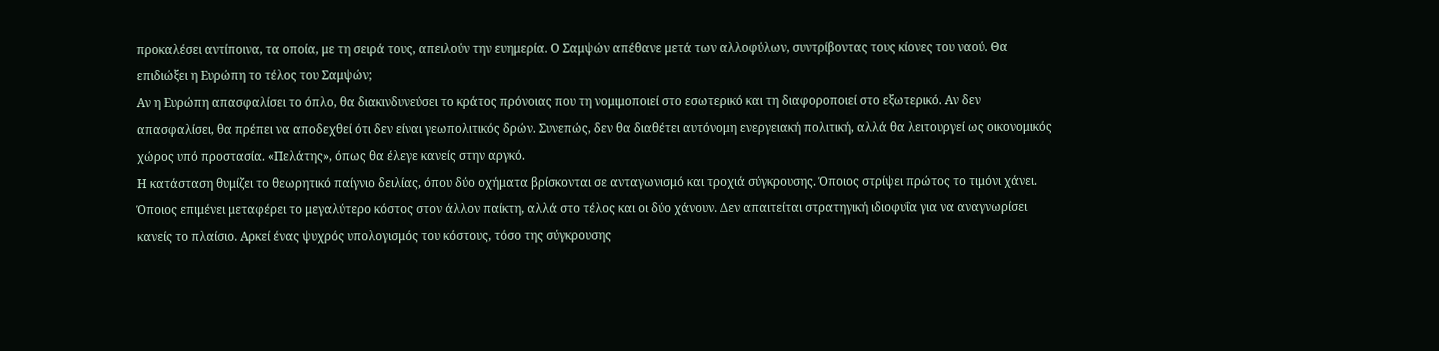προκαλέσει αντίποινα, τα οποία, με τη σειρά τους, απειλούν την ευημερία. Ο Σαμψών απέθανε μετά των αλλοφύλων, συντρίβοντας τους κίονες του ναού. Θα επιδιώξει η Ευρώπη το τέλος του Σαμψών;
Αν η Ευρώπη απασφαλίσει το όπλο, θα διακινδυνεύσει το κράτος πρόνοιας που τη νομιμοποιεί στο εσωτερικό και τη διαφοροποιεί στο εξωτερικό. Αν δεν απασφαλίσει, θα πρέπει να αποδεχθεί ότι δεν είναι γεωπολιτικός δρών. Συνεπώς, δεν θα διαθέτει αυτόνομη ενεργειακή πολιτική, αλλά θα λειτουργεί ως οικονομικός χώρος υπό προστασία. «Πελάτης», όπως θα έλεγε κανείς στην αργκό.
Η κατάσταση θυμίζει το θεωρητικό παίγνιο δειλίας, όπου δύο οχήματα βρίσκονται σε ανταγωνισμό και τροχιά σύγκρουσης. Όποιος στρίψει πρώτος το τιμόνι χάνει. Όποιος επιμένει μεταφέρει το μεγαλύτερο κόστος στον άλλον παίκτη, αλλά στο τέλος και οι δύο χάνουν. Δεν απαιτείται στρατηγική ιδιοφυΐα για να αναγνωρίσει κανείς το πλαίσιο. Αρκεί ένας ψυχρός υπολογισμός του κόστους, τόσο της σύγκρουσης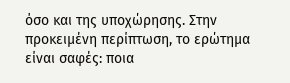όσο και της υποχώρησης. Στην προκειμένη περίπτωση, το ερώτημα είναι σαφές: ποια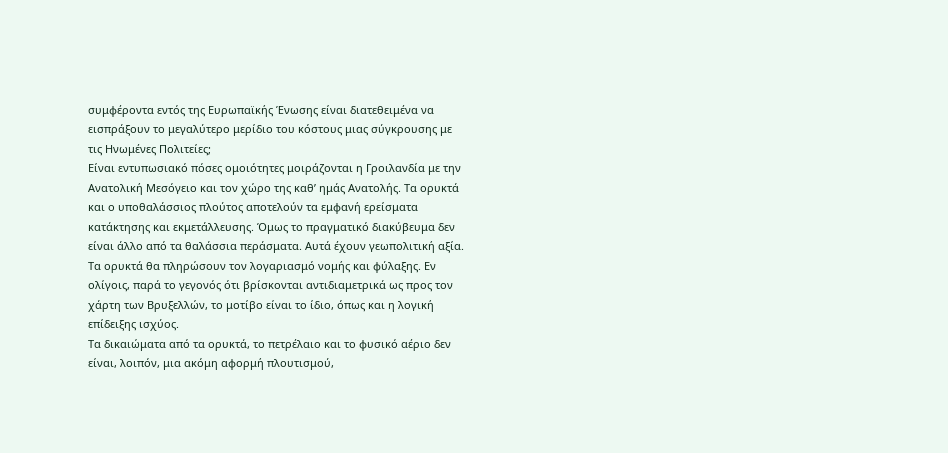συμφέροντα εντός της Ευρωπαϊκής Ένωσης είναι διατεθειμένα να εισπράξουν το μεγαλύτερο μερίδιο του κόστους μιας σύγκρουσης με τις Ηνωμένες Πολιτείες;
Είναι εντυπωσιακό πόσες ομοιότητες μοιράζονται η Γροιλανδία με την Ανατολική Μεσόγειο και τον χώρο της καθ’ ημάς Ανατολής. Τα ορυκτά και ο υποθαλάσσιος πλούτος αποτελούν τα εμφανή ερείσματα κατάκτησης και εκμετάλλευσης. Όμως το πραγματικό διακύβευμα δεν είναι άλλο από τα θαλάσσια περάσματα. Αυτά έχουν γεωπολιτική αξία. Τα ορυκτά θα πληρώσουν τον λογαριασμό νομής και φύλαξης. Εν ολίγοις, παρά το γεγονός ότι βρίσκονται αντιδιαμετρικά ως προς τον χάρτη των Βρυξελλών, το μοτίβο είναι το ίδιο, όπως και η λογική επίδειξης ισχύος.
Τα δικαιώματα από τα ορυκτά, το πετρέλαιο και το φυσικό αέριο δεν είναι, λοιπόν, μια ακόμη αφορμή πλουτισμού,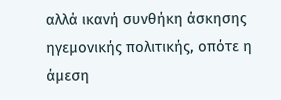αλλά ικανή συνθήκη άσκησης ηγεμονικής πολιτικής, οπότε η άμεση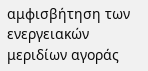αμφισβήτηση των ενεργειακών μεριδίων αγοράς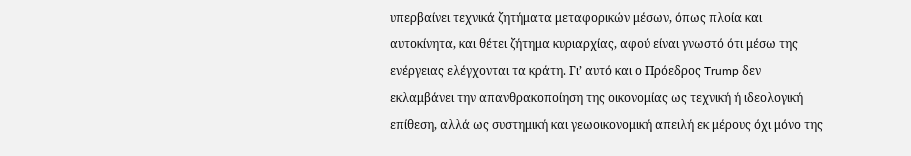υπερβαίνει τεχνικά ζητήματα μεταφορικών μέσων, όπως πλοία και αυτοκίνητα, και θέτει ζήτημα κυριαρχίας, αφού είναι γνωστό ότι μέσω της ενέργειας ελέγχονται τα κράτη. Γι’ αυτό και ο Πρόεδρος Trump δεν εκλαμβάνει την απανθρακοποίηση της οικονομίας ως τεχνική ή ιδεολογική επίθεση, αλλά ως συστημική και γεωοικονομική απειλή εκ μέρους όχι μόνο της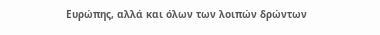Ευρώπης, αλλά και όλων των λοιπών δρώντων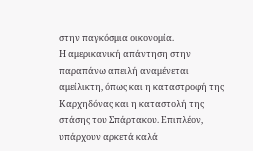στην παγκόσμια οικονομία.
Η αμερικανική απάντηση στην παραπάνω απειλή αναμένεται αμείλικτη, όπως και η καταστροφή της Καρχηδόνας και η καταστολή της στάσης του Σπάρτακου. Επιπλέον, υπάρχουν αρκετά καλά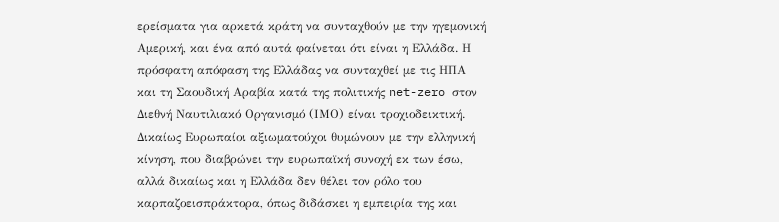ερείσματα για αρκετά κράτη να συνταχθούν με την ηγεμονική Αμερική, και ένα από αυτά φαίνεται ότι είναι η Ελλάδα. Η πρόσφατη απόφαση της Ελλάδας να συνταχθεί με τις ΗΠΑ και τη Σαουδική Αραβία κατά της πολιτικής net-zero στον Διεθνή Ναυτιλιακό Οργανισμό (ΙΜΟ) είναι τροχιοδεικτική. Δικαίως Ευρωπαίοι αξιωματούχοι θυμώνουν με την ελληνική κίνηση, που διαβρώνει την ευρωπαϊκή συνοχή εκ των έσω, αλλά δικαίως και η Ελλάδα δεν θέλει τον ρόλο του καρπαζοεισπράκτορα, όπως διδάσκει η εμπειρία της και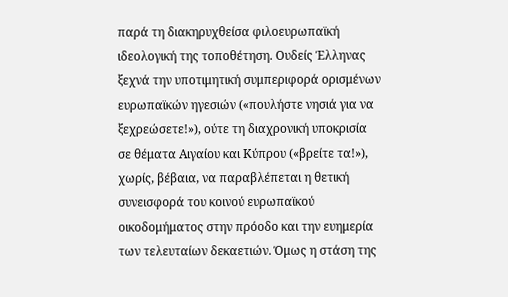παρά τη διακηρυχθείσα φιλοευρωπαϊκή ιδεολογική της τοποθέτηση. Ουδείς Έλληνας ξεχνά την υποτιμητική συμπεριφορά ορισμένων ευρωπαϊκών ηγεσιών («πουλήστε νησιά για να ξεχρεώσετε!»), ούτε τη διαχρονική υποκρισία σε θέματα Αιγαίου και Κύπρου («βρείτε τα!»), χωρίς, βέβαια, να παραβλέπεται η θετική συνεισφορά του κοινού ευρωπαϊκού οικοδομήματος στην πρόοδο και την ευημερία των τελευταίων δεκαετιών. Όμως η στάση της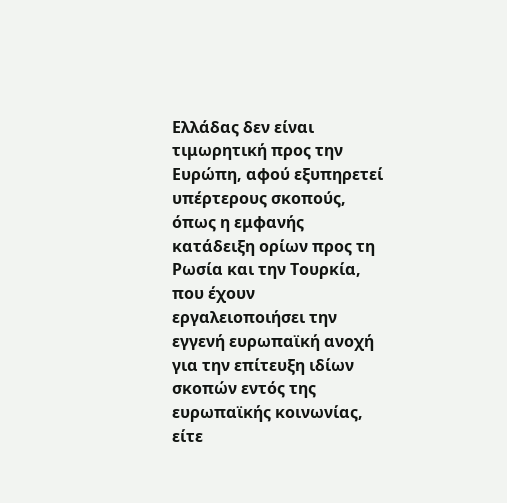Ελλάδας δεν είναι τιμωρητική προς την Ευρώπη, αφού εξυπηρετεί υπέρτερους σκοπούς, όπως η εμφανής κατάδειξη ορίων προς τη Ρωσία και την Τουρκία, που έχουν εργαλειοποιήσει την εγγενή ευρωπαϊκή ανοχή για την επίτευξη ιδίων σκοπών εντός της ευρωπαϊκής κοινωνίας, είτε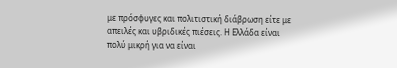με πρόσφυγες και πολιτιστική διάβρωση είτε με απειλές και υβριδικές πιέσεις. Η Ελλάδα είναι πολύ μικρή για να είναι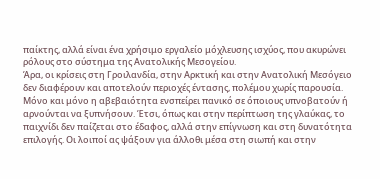παίκτης, αλλά είναι ένα χρήσιμο εργαλείο μόχλευσης ισχύος, που ακυρώνει ρόλους στο σύστημα της Ανατολικής Μεσογείου.
Άρα, οι κρίσεις στη Γροιλανδία, στην Αρκτική και στην Ανατολική Μεσόγειο δεν διαφέρουν και αποτελούν περιοχές έντασης, πολέμου χωρίς παρουσία. Μόνο και μόνο η αβεβαιότητα ενσπείρει πανικό σε όποιους υπνοβατούν ή αρνούνται να ξυπνήσουν. Έτσι, όπως και στην περίπτωση της γλαύκας, το παιχνίδι δεν παίζεται στο έδαφος, αλλά στην επίγνωση και στη δυνατότητα επιλογής. Οι λοιποί ας ψάξουν για άλλοθι μέσα στη σιωπή και στην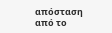απόσταση από το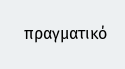πραγματικό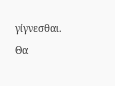γίγνεσθαι. Θα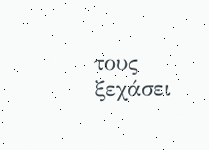τους ξεχάσει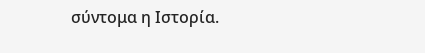σύντομα η Ιστορία.